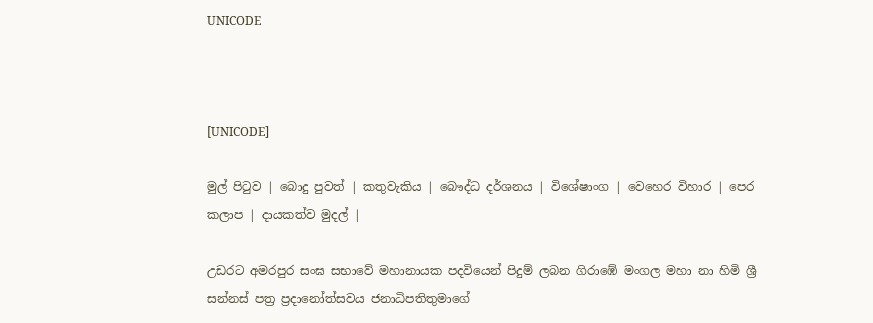UNICODE



[UNICODE]

මුල් පිටුව | බොදු පුවත් | කතුවැකිය | බෞද්ධ දර්ශනය | විශේෂාංග | වෙහෙර විහාර | පෙර කලාප | දායකත්ව මුදල් |

උඩරට අමරපුර සංඝ සභාවේ මහානායක පදවියෙන් පිදුම් ලබන ගිරාඹේ මංගල මහා නා හිමි ශ්‍රී සන්නස් පත්‍ර ප්‍රදානෝත්සවය ජනාධිපතිතුමාගේ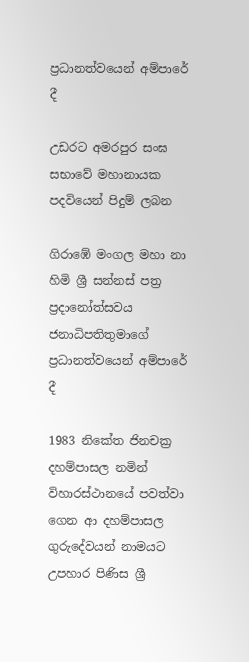ප්‍රධානත්වයෙන් අම්පාරේ දී

උඩරට අමරපුර සංඝ සභාවේ මහානායක පදවියෙන් පිදුම් ලබන

ගිරාඹේ මංගල මහා නා හිමි ශ්‍රී සන්නස් පත්‍ර ප්‍රදානෝත්සවය ජනාධිපතිතුමාගේ ප්‍රධානත්වයෙන් අම්පාරේ දී

1983 නිකේත ජිනචක්‍ර දහම්පාසල නමින් විහාරස්ථානයේ පවත්වා ගෙන ආ දහම්පාසල ගුරුදේවයන් නාමයට උපහාර පිණිස ශ්‍රී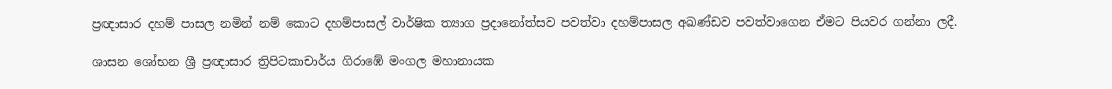ප්‍රඥාසාර දහම් පාසල නමින් නම් කොට දහම්පාසල් වාර්ෂික ත්‍යාග ප්‍රදානෝත්සව පවත්වා දහම්පාසල අඛණ්ඩව පවත්වාගෙන ඒමට පියවර ගන්නා ලදී.

ශාසන ශෝභන ශ්‍රී ප්‍රඥාසාර ත්‍රිපිටකාචාර්ය ගිරාඹේ මංගල මහානායක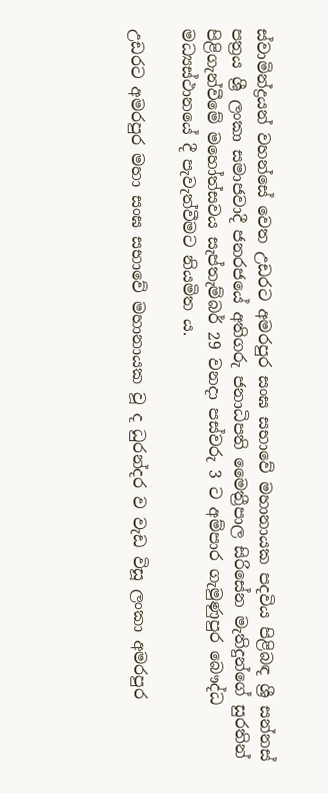ස්වාමින්ද්‍රයන් වහන්සේ වෙත උඩරට අමරපුර සංඝ සභාවේ මහානායක පදවිය පිළිබඳ ශ්‍රී සන්නස් පත්‍රය ශ්‍රී ලංකා සමාජවාදී ජනරජයේ අතිගරු ජනාධිපති මෛත්‍රීපාල සිරිසේන මැතිදුන්ගේ සුරතින් පිළිගැන්වීමේ මහෝත්සවය සැප්තැම්බර් 29 වනදා පස්වරු 3 ට අම්පාර ගැමුණුපුර බෞද්ධ මධ්‍යස්ථානයේ දී පැවැත්වීමට නියමිත ය.

උඩරට අමරපුර මහා සංඝ සභාවේ මහානායක වූ ද ධුරන්දර ව වැඩ විසූ ලංකා අමරපුර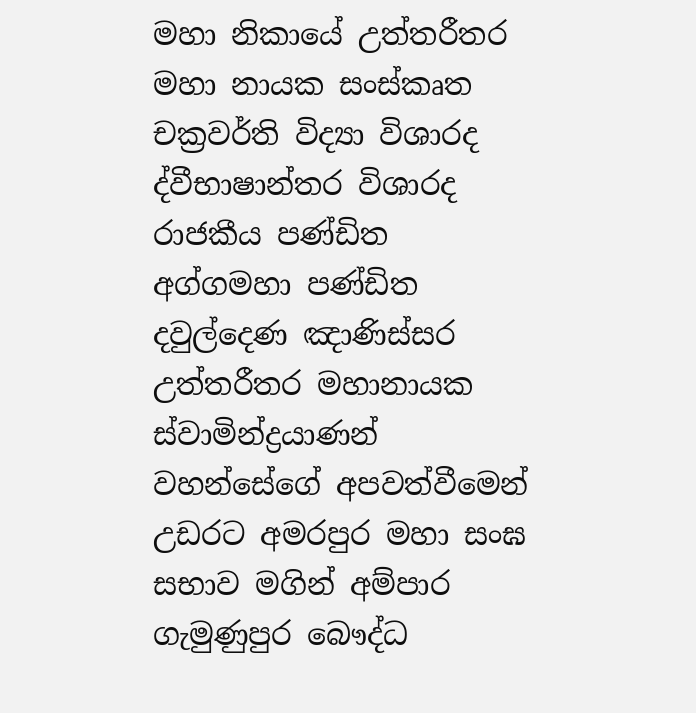මහා නිකායේ උත්තරීතර මහා නායක සංස්කෘත චක්‍රවර්ති විද්‍යා විශාරද ද්වීභාෂාන්තර විශාරද රාජකීය පණ්ඩිත අග්ගමහා පණ්ඩිත දවුල්දෙණ ඤාණිස්සර උත්තරීතර මහානායක ස්වාමින්ද්‍රයාණන් වහන්සේගේ අපවත්වීමෙන් උඩරට අමරපුර මහා සංඝ සභාව මගින් අම්පාර ගැමුණුපුර බෞද්ධ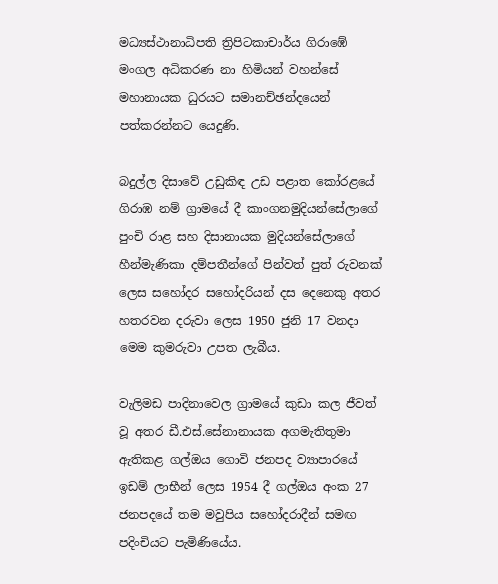මධ්‍යස්ථානාධිපති ත්‍රිපිටකාචාර්ය ගිරාඹේ මංගල අධිකරණ නා හිමියන් වහන්සේ මහානායක ධුරයට සමානච්ඡන්දයෙන් පත්කරන්නට යෙදුණි.

බදුල්ල දිසාවේ උඩුකිඳ උඩ පළාත කෝරළයේ ගිරාඹ නම් ග්‍රාමයේ දී කාංගනමුදියන්සේලාගේ පුංචි රාළ සහ දිසානායක මුදියන්සේලාගේ හීන්මැණිකා දම්පතීන්ගේ පින්වත් පුත් රුවනක් ලෙස සහෝදර සහෝදරියන් දස දෙනෙකු අතර හතරවන දරුවා ලෙස 1950 ජුනි 17 වනදා මෙම කුමරුවා උපත ලැබීය.

වැලිමඩ පාදිනාවෙල ග්‍රාමයේ කුඩා කල ජීවත් වූ අතර ඩී.එස්.සේනානායක අගමැතිතුමා ඇතිකළ ගල්ඔය ගොවි ජනපද ව්‍යාපාරයේ ඉඩම් ලාභීන් ලෙස 1954 දී ගල්ඔය අංක 27 ජනපදයේ තම මවුපිය සහෝදරාදීන් සමඟ පදිංචියට පැමිණියේය.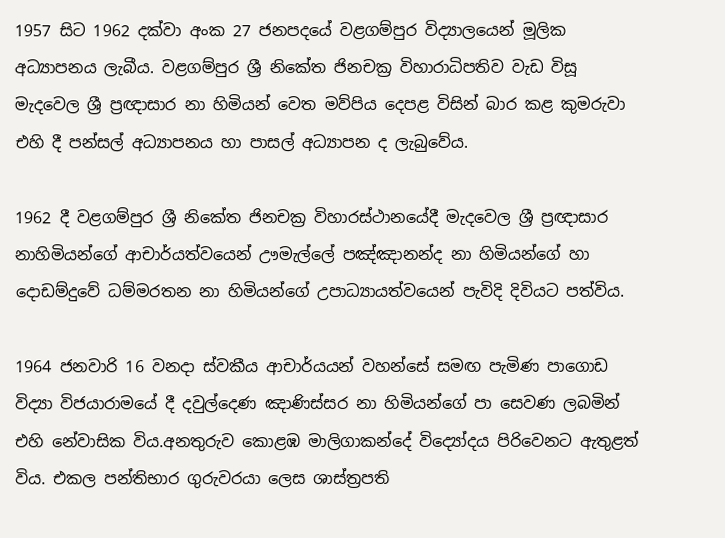1957 සිට 1962 දක්වා අංක 27 ජනපදයේ වළගම්පුර විද්‍යාලයෙන් මූලික අධ්‍යාපනය ලැබීය. වළගම්පුර ශ්‍රී නිකේත ජිනචක්‍ර විහාරාධිපතිව වැඩ විසූ මැදවෙල ශ්‍රී ප්‍රඥාසාර නා හිමියන් වෙත මව්පිය දෙපළ විසින් බාර කළ කුමරුවා එහි දී පන්සල් අධ්‍යාපනය හා පාසල් අධ්‍යාපන ද ලැබුවේය.

1962 දී වළගම්පුර ශ්‍රී නිකේත ජිනචක්‍ර විහාරස්ථානයේදී මැදවෙල ශ්‍රී ප්‍රඥාසාර නාහිමියන්ගේ ආචාර්යත්වයෙන් ඌමැල්ලේ පඤ්ඤානන්ද නා හිමියන්ගේ හා දොඩම්දුවේ ධම්මරතන නා හිමියන්ගේ උපාධ්‍යායත්වයෙන් පැවිදි දිවියට පත්විය.

1964 ජනවාරි 16 වනදා ස්වකීය ආචාර්යයන් වහන්සේ සමඟ පැමිණ පාගොඩ විද්‍යා විජයාරාමයේ දී දවුල්දෙණ ඤාණිස්සර නා හිමියන්ගේ පා සෙවණ ලබමින් එහි නේවාසික විය.අනතුරුව කොළඹ මාලිගාකන්දේ විද්‍යෝදය පිරිවෙනට ඇතුළත් විය. එකල පන්තිභාර ගුරුවරයා ලෙස ශාස්ත්‍රපති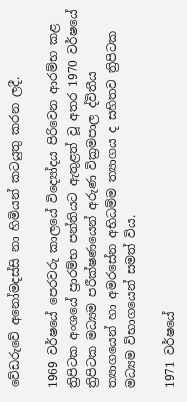වේඩරුවේ අනෝමදස්සි නා හිමියන් කටයුතු කරන ලදී.

1969 වර්ෂයේ පෙරවරු කාලයේ විද්‍යෝදය පිරිවෙන ආරම්භ කළ ත්‍රිපිටක අංශයේ ප්‍රාරම්භ පන්තියට ඇතුළත් වූ අතර 1970 වර්ෂයේ ත්‍රිපිටක මධ්‍යම පරීක්ෂණයෙන් අරුණ වික්‍රමපාල ද්විතීය ත්‍යාගයෙන් හා අමරසේන අභිධම්ම ත්‍යාගය ද සහිතව ත්‍රිපිටක මධ්‍යම විභාගයෙන් සමත් විය.

1971 වර්ෂයේ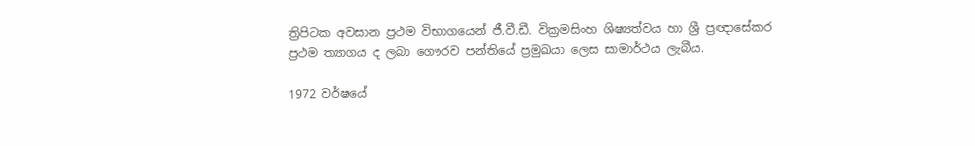ත්‍රිපිටක අවසාන ප්‍රථම විභාගයෙන් ජී.වී.ඩී. වික්‍රමසිංහ ශිෂ්‍යත්වය හා ශ්‍රී ප්‍රඥාසේකර ප්‍රථම ත්‍යාගය ද ලබා ගෞරව පන්තියේ ප්‍රමුඛයා ලෙස සාමාර්ථය ලැබීය.

1972 වර්ෂයේ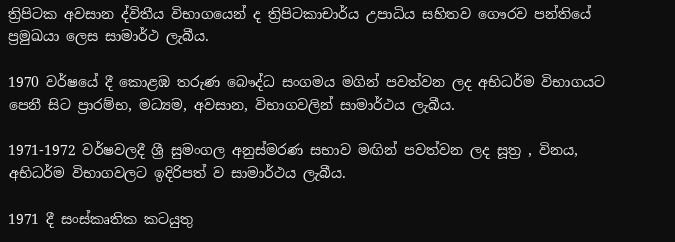ත්‍රිපිටක අවසාන ද්විතීය විභාගයෙන් ද ත්‍රිපිටකාචාර්ය උපාධිය සහිතව ගෞරව පන්තියේ ප්‍රමුඛයා ලෙස සාමාර්ථ ලැබීය.

1970 වර්ෂයේ දී කොළඹ තරුණ බෞද්ධ සංගමය මගින් පවත්වන ලද අභිධර්ම විභාගයට පෙනී සිට ප්‍රාරම්භ, මධ්‍යම, අවසාන, විභාගවලින් සාමාර්ථය ලැබීය.

1971-1972 වර්ෂවලදී ශ්‍රී සුමංගල අනුස්මරණ සභාව මඟින් පවත්වන ලද සූත්‍ර , විනය, අභිධර්ම විභාගවලට ඉදිරිපත් ව සාමාර්ථය ලැබීය.

1971 දී සංස්කෘතික කටයුතු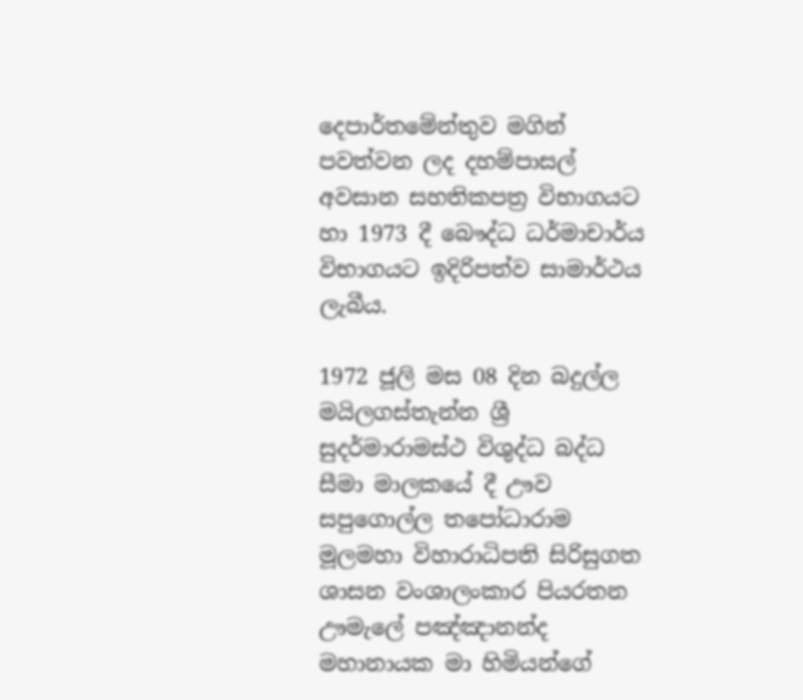දෙපාර්තමේන්තුව මගින් පවත්වන ලද දහම්පාසල් අවසාන සහතිකපත්‍ර විභාගයට හා 1973 දී බෞද්ධ ධර්මාචාර්ය විභාගයට ඉදිරිපත්ව සාමාර්ථය ලැබීය.

1972 ජූලි මස 08 දින බදුල්ල මයිලගස්තැන්න ශ්‍රී සුදර්මාරාමස්ථ විශුද්ධ බද්ධ සීමා මාලකයේ දී ඌව සපුගොල්ල තපෝධාරාම මූලමහා විහාරාධිපති සිරිසුගත ශාසන වංශාලංකාර පියරතන ඌමැලේ පඤ්ඤානන්ද මහානායක මා හිමියන්ගේ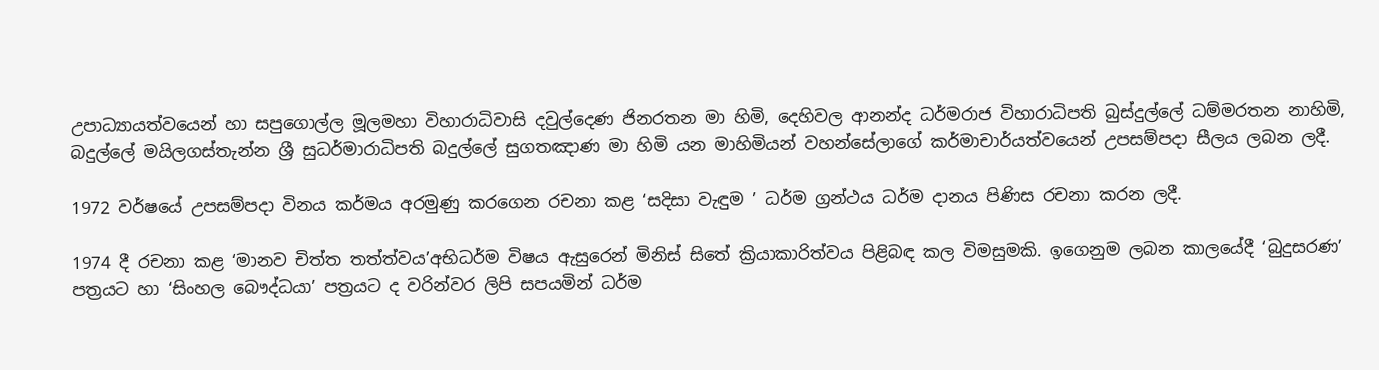උපාධ්‍යායත්වයෙන් හා සපුගොල්ල මූලමහා විහාරාධිවාසි දවුල්දෙණ ජිනරතන මා හිමි, දෙහිවල ආනන්ද ධර්මරාජ විහාරාධිපති බුස්දුල්ලේ ධම්මරතන නාහිමි, බදුල්ලේ මයිලගස්තැන්න ශ්‍රී සුධර්මාරාධිපති බදුල්ලේ සුගතඤාණ මා හිමි යන මාහිමියන් වහන්සේලාගේ කර්මාචාර්යත්වයෙන් උපසම්පදා සීලය ලබන ලදී.

1972 වර්ෂයේ උපසම්පදා විනය කර්මය අරමුණු කරගෙන රචනා කළ ‘සදිසා වැඳුම ’ ධර්ම ග්‍රන්ථය ධර්ම දානය පිණිස රචනා කරන ලදී.

1974 දී රචනා කළ ‘මානව චිත්ත තත්ත්වය’අභිධර්ම විෂය ඇසුරෙන් මිනිස් සිතේ ක්‍රියාකාරිත්වය පිළිබඳ කල විමසුමකි. ඉගෙනුම ලබන කාලයේදී ‘බුදුසරණ’ පත්‍රයට හා ‘සිංහල බෞද්ධයා’ පත්‍රයට ද වරින්වර ලිපි සපයමින් ධර්ම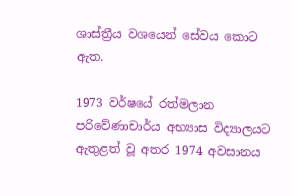ශාස්ත්‍රීය වශයෙන් සේවය කොට ඇත.

1973 වර්ෂයේ රත්මලාන පරිවේණාචාර්ය අභ්‍යාස විද්‍යාලයට ඇතුළත් වූ අතර 1974 අවසානය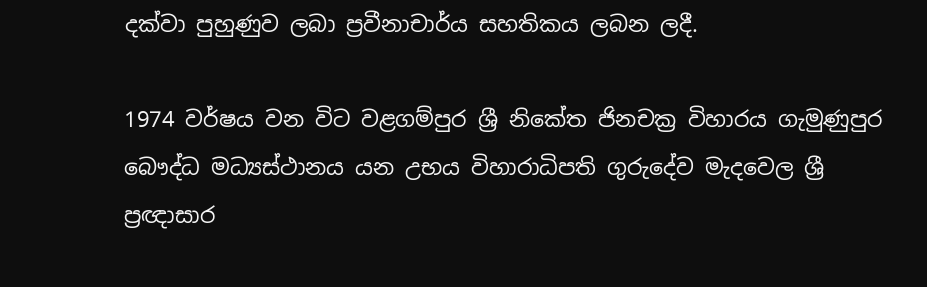දක්වා පුහුණුව ලබා ප්‍රවීනාචාර්ය සහතිකය ලබන ලදී.

1974 වර්ෂය වන විට වළගම්පුර ශ්‍රී නිකේත ජිනචක්‍ර විහාරය ගැමුණුපුර බෞද්ධ මධ්‍යස්ථානය යන උභය විහාරාධිපති ගුරුදේව මැදවෙල ශ්‍රී ප්‍රඥාසාර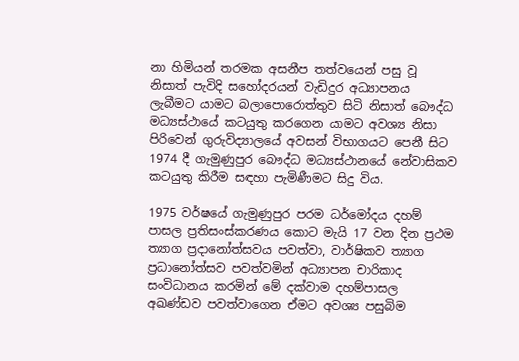නා හිමියන් තරමක අසනීප තත්වයෙන් පසු වූ නිසාත් පැවිදි සහෝදරයන් වැඩිදුර අධ්‍යාපනය ලැබීමට යාමට බලාපොරොත්තුව සිටි නිසාත් බෞද්ධ මධ්‍යස්ථායේ කටයුතු කරගෙන යාමට අවශ්‍ය නිසා පිරිවෙන් ගුරුවිද්‍යාලයේ අවසන් විභාගයට පෙනී සිට 1974 දී ගැමුණුපුර බෞද්ධ මධ්‍යස්ථානයේ නේවාසිකව කටයුතු කිරීම සඳහා පැමිණීමට සිදු විය.

1975 වර්ෂයේ ගැමුණුපුර පරම ධර්මෝදය දහම් පාසල ප්‍රතිසංස්කරණය කොට මැයි 17 වන දින ප්‍රථම ත්‍යාග ප්‍රදානෝත්සවය පවත්වා, වාර්ෂිකව ත්‍යාග ප්‍රධානෝත්සව පවත්වමින් අධ්‍යාපන චාරිකාද සංවිධානය කරමින් මේ දක්වාම දහම්පාසල අඛණ්ඩව පවත්වාගෙන ඒමට අවශ්‍ය පසුබිම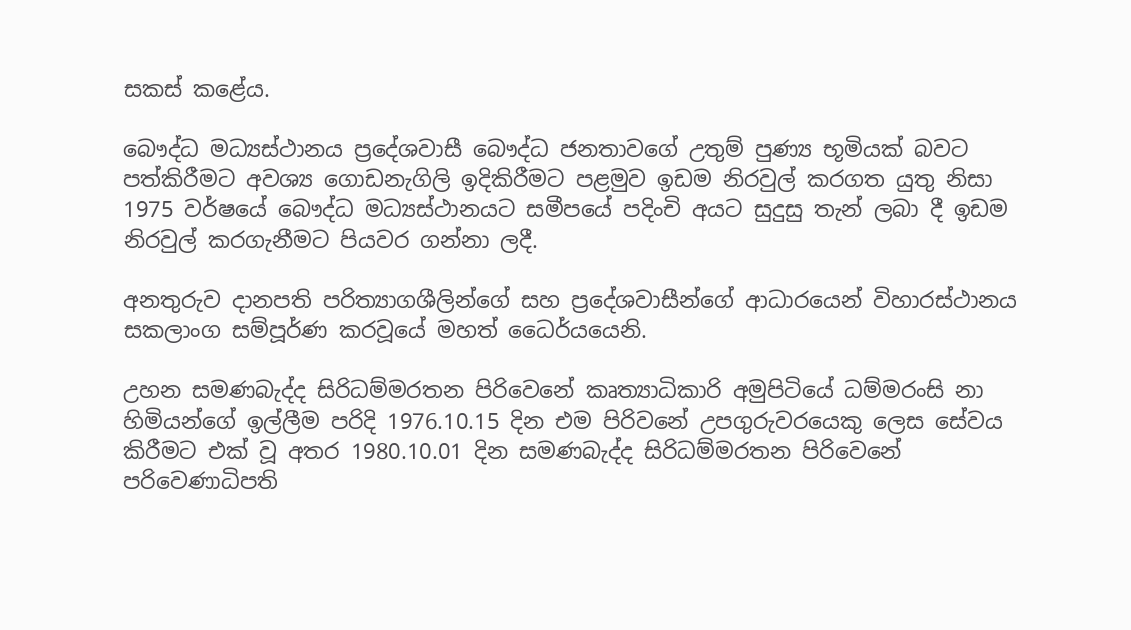සකස් කළේය.

බෞද්ධ මධ්‍යස්ථානය ප්‍රදේශවාසී බෞද්ධ ජනතාවගේ උතුම් පුණ්‍ය භූමියක් බවට පත්කිරීමට අවශ්‍ය ගොඩනැගිලි ඉදිකිරීමට පළමුව ඉඩම නිරවුල් කරගත යුතු නිසා 1975 වර්ෂයේ බෞද්ධ මධ්‍යස්ථානයට සමීපයේ පදිංචි අයට සුදුසු තැන් ලබා දී ඉඩම නිරවුල් කරගැනීමට පියවර ගන්නා ලදී.

අනතුරුව දානපති පරිත්‍යාගශීලින්ගේ සහ ප්‍රදේශවාසීන්ගේ ආධාරයෙන් විහාරස්ථානය සකලාංග සම්පූර්ණ කරවූයේ මහත් ධෛර්යයෙනි.

උහන සමණබැද්ද සිරිධම්මරතන පිරිවෙනේ කෘත්‍යාධිකාරි අමුපිටියේ ධම්මරංසි නා හිමියන්ගේ ඉල්ලීම පරිදි 1976.10.15 දින එම පිරිවනේ උපගුරුවරයෙකු ලෙස සේවය කිරීමට එක් වූ අතර 1980.10.01 දින සමණබැද්ද සිරිධම්මරතන පිරිවෙනේ පරිවෙණාධිපති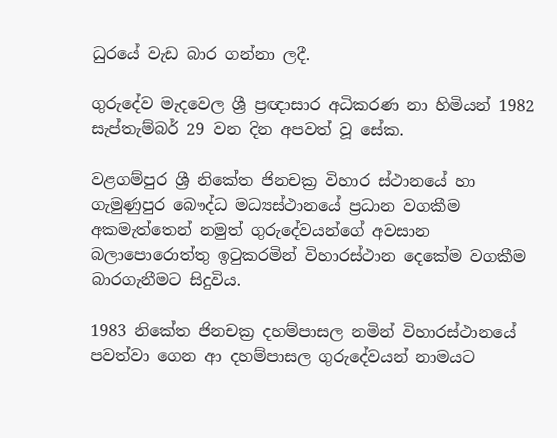ධුරයේ වැඩ බාර ගන්නා ලදී.

ගුරුදේව මැදවෙල ශ්‍රී ප්‍රඥාසාර අධිකරණ නා හිමියන් 1982 සැප්තැම්බර් 29 වන දින අපවත් වූ සේක.

වළගම්පුර ශ්‍රී නිකේත ජිනචක්‍ර විහාර ස්ථානයේ හා ගැමුණුපුර බෞද්ධ මධ්‍යස්ථානයේ ප්‍රධාන වගකීම අකමැත්තෙන් නමුත් ගුරුදේවයන්ගේ අවසාන බලාපොරොත්තු ඉටුකරමින් විහාරස්ථාන දෙකේම වගකීම බාරගැනීමට සිදුවිය.

1983 නිකේත ජිනචක්‍ර දහම්පාසල නමින් විහාරස්ථානයේ පවත්වා ගෙන ආ දහම්පාසල ගුරුදේවයන් නාමයට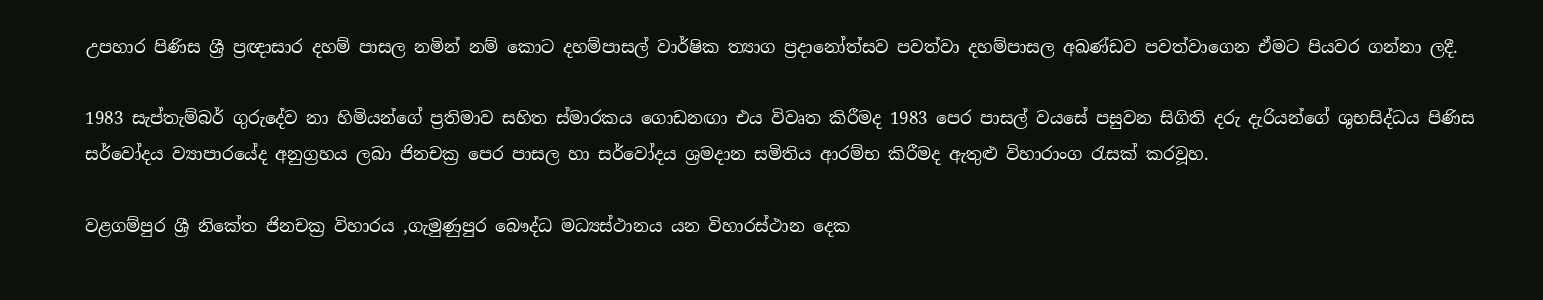උපහාර පිණිස ශ්‍රී ප්‍රඥාසාර දහම් පාසල නමින් නම් කොට දහම්පාසල් වාර්ෂික ත්‍යාග ප්‍රදානෝත්සව පවත්වා දහම්පාසල අඛණ්ඩව පවත්වාගෙන ඒමට පියවර ගන්නා ලදී.

1983 සැප්තැම්බර් ගුරුදේව නා හිමියන්ගේ ප්‍රතිමාව සහිත ස්මාරකය ගොඩනඟා එය විවෘත කිරීමද 1983 පෙර පාසල් වයසේ පසුවන සිගිති දරු දැරියන්ගේ ශුභසිද්ධය පිණිස සර්වෝදය ව්‍යාපාරයේද අනුග්‍රහය ලබා ජිනචක්‍ර පෙර පාසල හා සර්වෝදය ශ්‍රමදාන සමිතිය ආරම්භ කිරීමද ඇතුළු විහාරාංග රැසක් කරවූහ.

වළගම්පුර ශ්‍රී නිකේත ජිනචක්‍ර විහාරය ,ගැමුණුපුර බෞද්ධ මධ්‍යස්ථානය යන විහාරස්ථාන දෙක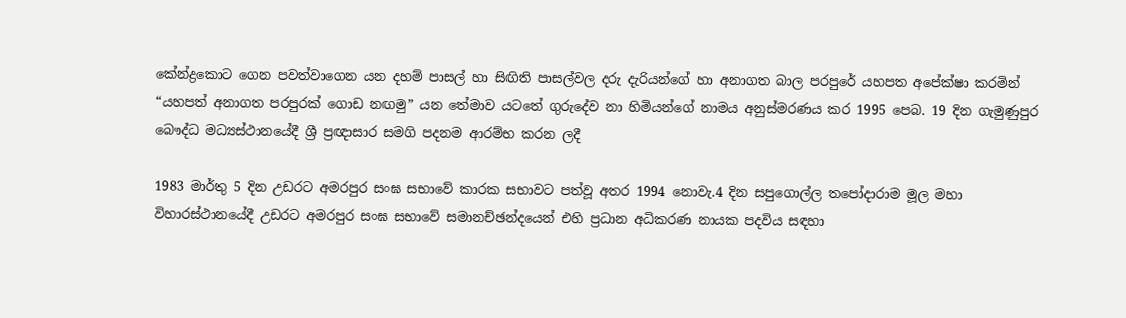කේන්ද්‍රකොට ගෙන පවත්වාගෙන යන දහම් පාසල් හා සිඟිති පාසල්වල දරු දැරියන්ගේ හා අනාගත බාල පරපුරේ යහපත අපේක්ෂා කරමින් “යහපත් අනාගත පරපුරක් ගොඩ නඟමු” යන තේමාව යටතේ ගුරුදේව නා හිමියන්ගේ නාමය අනුස්මරණය කර 1995 පෙබ. 19 දින ගැමුණුපුර බෞද්ධ මධ්‍යස්ථානයේදී ශ්‍රී ප්‍රඥාසාර සමගි පදනම ආරම්භ කරන ලදී

1983 මාර්තු 5 දින උඩරට අමරපුර සංඝ සභාවේ කාරක සභාවට පත්වූ අතර 1994 නොවැ.4 දින සපුගොල්ල තපෝදාරාම මූල මහා විහාරස්ථානයේදී උඩරට අමරපුර සංඝ සභාවේ සමානච්ඡන්දයෙන් එහි ප්‍රධාන අධිකරණ නායක පදවිය සඳහා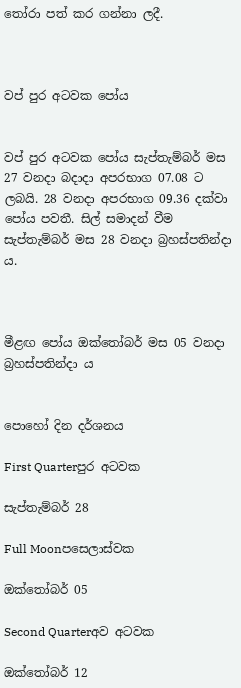තෝරා පත් කර ගන්නා ලදී.



වප් පුර අටවක පෝය


වප් පුර අටවක පෝය සැප්තැම්බර් මස 27 වනදා බදාදා අපරභාග 07.08 ට ලබයි. 28 වනදා අපරභාග 09.36 දක්වා පෝය පවතී. සිල් සමාදන් වීම සැප්තැම්බර් මස 28 වනදා බ්‍රහස්පතින්දා ය.



මීළඟ පෝය ඔක්තෝබර් මස 05 වනදා බ්‍රහස්පතින්දා ය


පොහෝ දින දර්ශනය

First Quarterපුර අටවක

සැප්තැම්බර් 28

Full Moonපසෙලාස්වක

ඔක්තෝබර් 05

Second Quarterඅව අටවක

ඔක්තෝබර් 12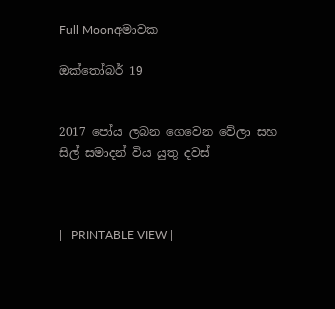Full Moonඅමාවක

ඔක්තෝබර් 19


2017 පෝය ලබන ගෙවෙන වේලා සහ සිල් සමාදන් විය යුතු දවස්



|   PRINTABLE VIEW |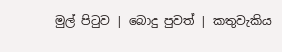මුල් පිටුව | බොදු පුවත් | කතුවැකිය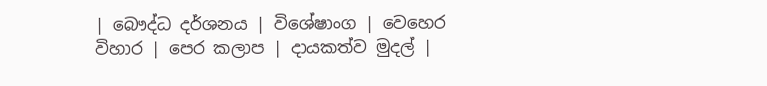| බෞද්ධ දර්ශනය | විශේෂාංග | වෙහෙර විහාර | පෙර කලාප | දායකත්ව මුදල් |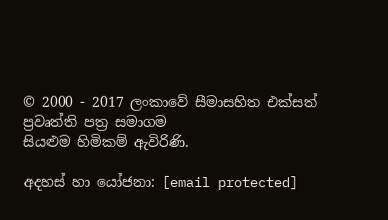© 2000 - 2017 ලංකාවේ සීමාසහිත එක්සත් ප්‍රවෘත්ති පත්‍ර සමාගම
සියළුම හිමිකම් ඇවිරිණි.

අදහස් හා යෝජනා: [email protected]